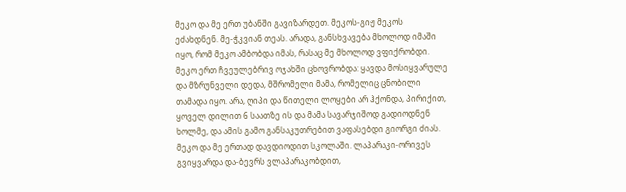მეკო და მე ერთ უბანში გავიზარდეთ. მეკოს-გიჟ მეკოს ეძახდნენ. მე-ჭკვიან თეას. არადა, განსხვავება მხოლოდ იმაში იყო, რომ მეკო ამბობდა იმას, რასაც მე მხოლოდ ვფიქრობდი.
მეკო ერთ ჩვეულებრივ ოჯახში ცხოვრობდა: ყავდა მოსიყვარულე და მზრუნველი დედა, მშრომელი მამა, რომელიც ცნობილი თამადა იყო. არა, ღიპი და წითელი ლოყები არ ჰქონდა, პირიქით, ყოველ დილით 6 საათზე ის და მამა სავარჯიშოდ გადიოდნენ ხოლმე, და ამის გამო განსაკუთრებით ვაფასებდი გიორგი ძიას.
მეკო და მე ერთად დავდიოდით სკოლაში. ლაპარაკი-ორივეს გვიყვარდა და-ბევრს ვლაპარაკობდით,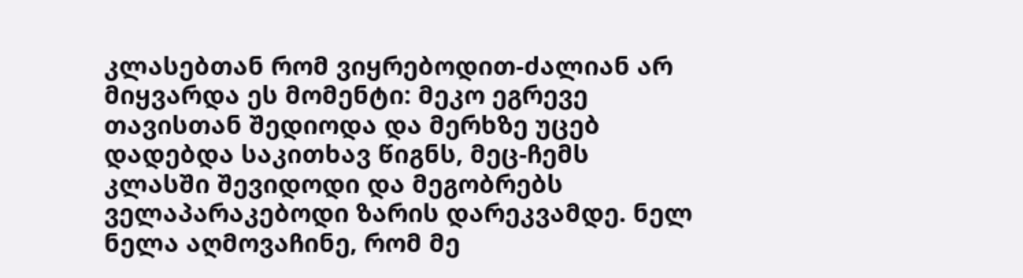კლასებთან რომ ვიყრებოდით-ძალიან არ მიყვარდა ეს მომენტი: მეკო ეგრევე თავისთან შედიოდა და მერხზე უცებ დადებდა საკითხავ წიგნს, მეც-ჩემს კლასში შევიდოდი და მეგობრებს ველაპარაკებოდი ზარის დარეკვამდე. ნელ ნელა აღმოვაჩინე, რომ მე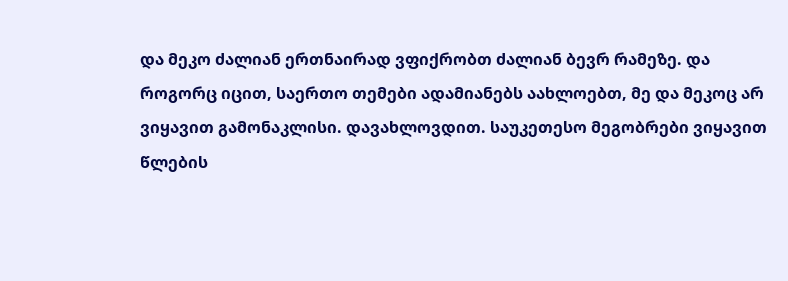და მეკო ძალიან ერთნაირად ვფიქრობთ ძალიან ბევრ რამეზე. და როგორც იცით, საერთო თემები ადამიანებს აახლოებთ, მე და მეკოც არ ვიყავით გამონაკლისი. დავახლოვდით. საუკეთესო მეგობრები ვიყავით წლების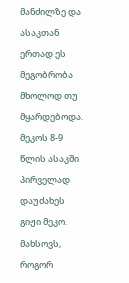მანძილზე და ასაკთან ერთად ეს მეგობრობა მხოლოდ თუ მყარდებოდა.
მეკოს 8-9 წლის ასაკში პირველად დაუძახეს გიჟი მეკო. მახსოვს, როგორ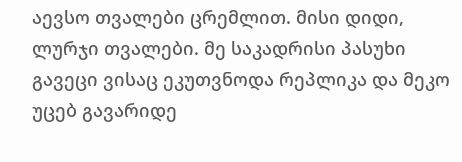აევსო თვალები ცრემლით. მისი დიდი, ლურჯი თვალები. მე საკადრისი პასუხი გავეცი ვისაც ეკუთვნოდა რეპლიკა და მეკო უცებ გავარიდე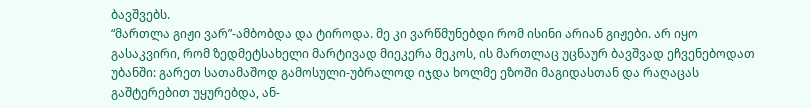ბავშვებს.
“მართლა გიჟი ვარ”-ამბობდა და ტიროდა. მე კი ვარწმუნებდი რომ ისინი არიან გიჟები. არ იყო გასაკვირი, რომ ზედმეტსახელი მარტივად მიეკერა მეკოს, ის მართლაც უცნაურ ბავშვად ეჩვენებოდათ უბანში: გარეთ სათამაშოდ გამოსული-უბრალოდ იჯდა ხოლმე ეზოში მაგიდასთან და რაღაცას გაშტერებით უყურებდა, ან-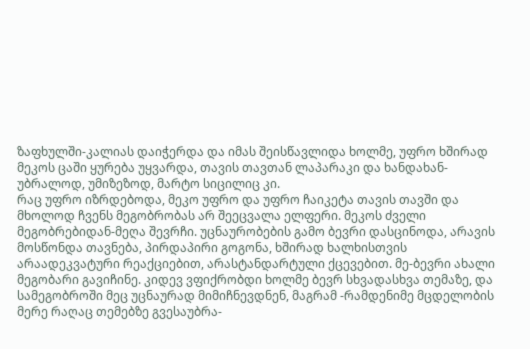ზაფხულში-კალიას დაიჭერდა და იმას შეისწავლიდა ხოლმე, უფრო ხშირად მეკოს ცაში ყურება უყვარდა, თავის თავთან ლაპარაკი და ხანდახან-უბრალოდ, უმიზეზოდ, მარტო სიცილიც კი.
რაც უფრო იზრდებოდა, მეკო უფრო და უფრო ჩაიკეტა თავის თავში და მხოლოდ ჩვენს მეგობრობას არ შეეცვალა ელფერი. მეკოს ძველი მეგობრებიდან-მეღა შევრჩი. უცნაურობების გამო ბევრი დასცინოდა, არავის მოსწონდა თავნება, პირდაპირი გოგონა, ხშირად ხალხისთვის არაადეკვატური რეაქციებით, არასტანდარტული ქცევებით. მე-ბევრი ახალი მეგობარი გავიჩინე. კიდევ ვფიქრობდი ხოლმე ბევრ სხვადასხვა თემაზე, და სამეგობროში მეც უცნაურად მიმიჩნევდნენ, მაგრამ -რამდენიმე მცდელობის მერე რაღაც თემებზე გვესაუბრა-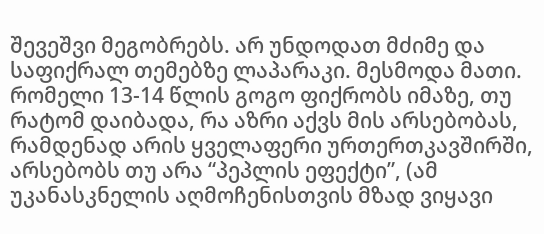შევეშვი მეგობრებს. არ უნდოდათ მძიმე და საფიქრალ თემებზე ლაპარაკი. მესმოდა მათი. რომელი 13-14 წლის გოგო ფიქრობს იმაზე, თუ რატომ დაიბადა, რა აზრი აქვს მის არსებობას, რამდენად არის ყველაფერი ურთერთკავშირში, არსებობს თუ არა “პეპლის ეფექტი”, (ამ უკანასკნელის აღმოჩენისთვის მზად ვიყავი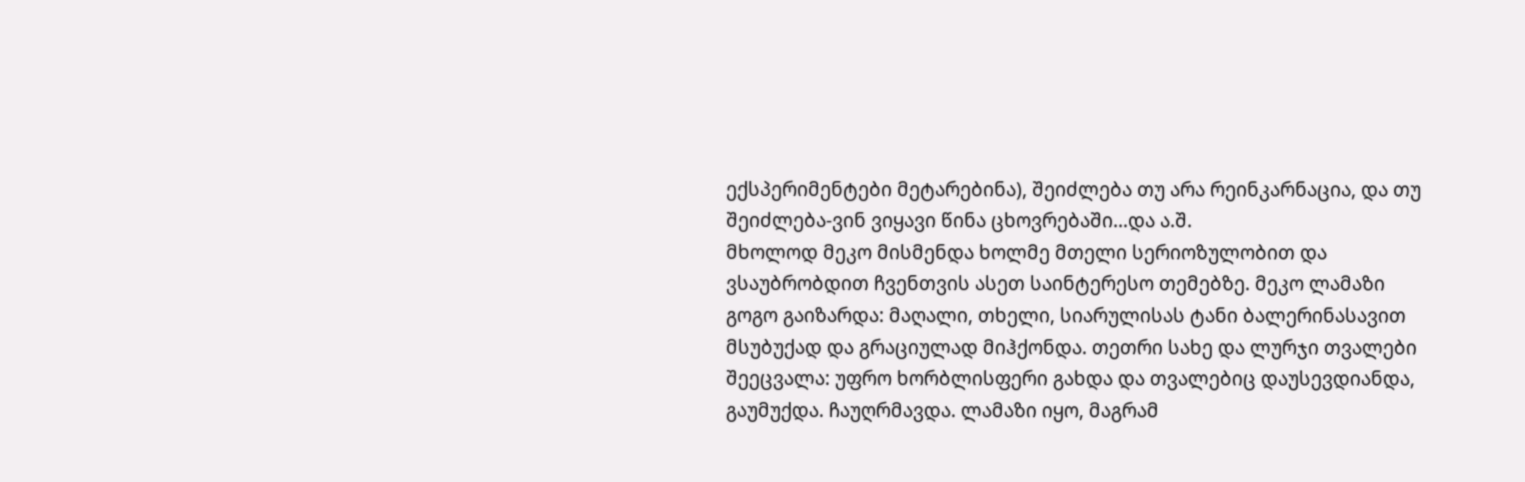ექსპერიმენტები მეტარებინა), შეიძლება თუ არა რეინკარნაცია, და თუ შეიძლება-ვინ ვიყავი წინა ცხოვრებაში…და ა.შ.
მხოლოდ მეკო მისმენდა ხოლმე მთელი სერიოზულობით და ვსაუბრობდით ჩვენთვის ასეთ საინტერესო თემებზე. მეკო ლამაზი გოგო გაიზარდა: მაღალი, თხელი, სიარულისას ტანი ბალერინასავით მსუბუქად და გრაციულად მიჰქონდა. თეთრი სახე და ლურჯი თვალები შეეცვალა: უფრო ხორბლისფერი გახდა და თვალებიც დაუსევდიანდა, გაუმუქდა. ჩაუღრმავდა. ლამაზი იყო, მაგრამ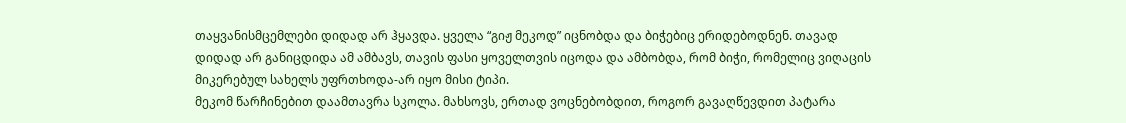თაყვანისმცემლები დიდად არ ჰყავდა. ყველა “გიჟ მეკოდ” იცნობდა და ბიჭებიც ერიდებოდნენ. თავად დიდად არ განიცდიდა ამ ამბავს, თავის ფასი ყოველთვის იცოდა და ამბობდა, რომ ბიჭი, რომელიც ვიღაცის მიკერებულ სახელს უფრთხოდა-არ იყო მისი ტიპი.
მეკომ წარჩინებით დაამთავრა სკოლა. მახსოვს, ერთად ვოცნებობდით, როგორ გავაღწევდით პატარა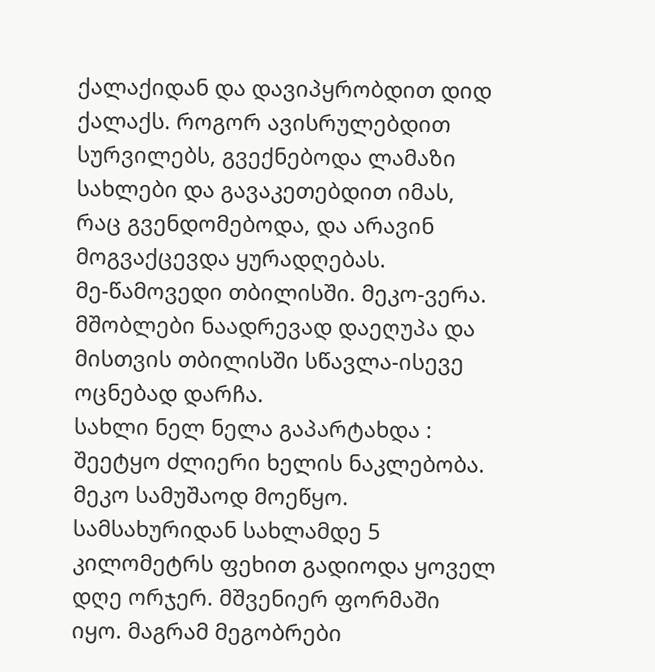ქალაქიდან და დავიპყრობდით დიდ ქალაქს. როგორ ავისრულებდით სურვილებს, გვექნებოდა ლამაზი სახლები და გავაკეთებდით იმას, რაც გვენდომებოდა, და არავინ მოგვაქცევდა ყურადღებას.
მე-წამოვედი თბილისში. მეკო-ვერა. მშობლები ნაადრევად დაეღუპა და მისთვის თბილისში სწავლა-ისევე ოცნებად დარჩა.
სახლი ნელ ნელა გაპარტახდა : შეეტყო ძლიერი ხელის ნაკლებობა.
მეკო სამუშაოდ მოეწყო. სამსახურიდან სახლამდე 5 კილომეტრს ფეხით გადიოდა ყოველ დღე ორჯერ. მშვენიერ ფორმაში იყო. მაგრამ მეგობრები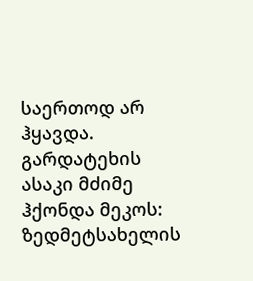საერთოდ არ ჰყავდა. გარდატეხის ასაკი მძიმე ჰქონდა მეკოს: ზედმეტსახელის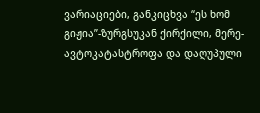ვარიაციები, განკიცხვა “ეს ხომ გიჟია”-ზურგსუკან ქირქილი, მერე-ავტოკატასტროფა და დაღუპული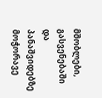მშობლები, გასვენებაში და პანაშვიდებზე მოჭორავე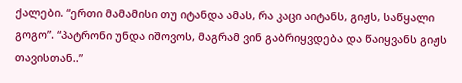ქალები. “ერთი მამამისი თუ იტანდა ამას, რა კაცი აიტანს, გიჟს, საწყალი გოგო”. “პატრონი უნდა იშოვოს, მაგრამ ვინ გაბრიყვდება და წაიყვანს გიჟს თავისთან..”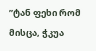”ტან ფეხი რომ მისცა, ჭკუა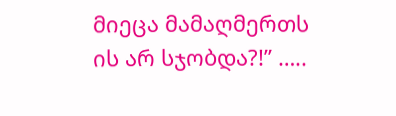მიეცა მამაღმერთს ის არ სჯობდა?!” …..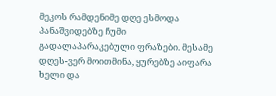მეკოს რამდენიმე დღე ესმოდა პანაშვიდებზე ჩუმი გადალაპარაკებული ფრაზები. მესამე დღეს-ვერ მოითმინა, ყურებზე აიფარა ხელი და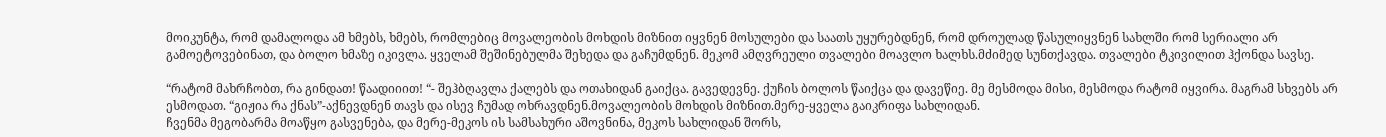მოიკუნტა, რომ დამალოდა ამ ხმებს, ხმებს, რომლებიც მოვალეობის მოხდის მიზნით იყვნენ მოსულები და საათს უყურებდნენ, რომ დროულად წასულიყვნენ სახლში რომ სერიალი არ გამოეტოვებინათ, და ბოლო ხმაზე იკივლა. ყველამ შეშინებულმა შეხედა და გაჩუმდნენ. მეკომ ამღვრეული თვალები მოავლო ხალხს.მძიმედ სუნთქავდა. თვალები ტკივილით ჰქონდა სავსე.

“რატომ მახრჩობთ, რა გინდათ! წაადიიით! “- შეჰბღავლა ქალებს და ოთახიდან გაიქცა. გავედევნე. ქუჩის ბოლოს წაიქცა და დავეწიე. მე მესმოდა მისი, მესმოდა რატომ იყვირა. მაგრამ სხვებს არ ესმოდათ. “გიჟია რა ქნას”-აქნევდნენ თავს და ისევ ჩუმად ოხრავდნენ.მოვალეობის მოხდის მიზნით.მერე-ყველა გაიკრიფა სახლიდან.
ჩვენმა მეგობარმა მოაწყო გასვენება, და მერე-მეკოს ის სამსახური აშოვნინა, მეკოს სახლიდან შორს,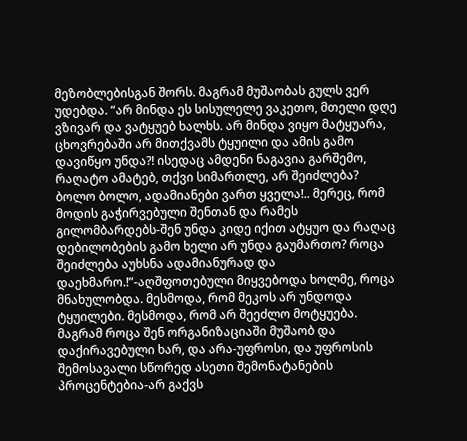მეზობლებისგან შორს. მაგრამ მუშაობას გულს ვერ უდებდა. “არ მინდა ეს სისულელე ვაკეთო, მთელი დღე ვზივარ და ვატყუებ ხალხს. არ მინდა ვიყო მატყუარა, ცხოვრებაში არ მითქვამს ტყუილი და ამის გამო დავიწყო უნდა?! ისედაც ამდენი ნაგავია გარშემო, რაღატო ამატებ, თქვი სიმართლე, არ შეიძლება? ბოლო ბოლო, ადამიანები ვართ ყველა!.. მერეც, რომ მოდის გაჭირვებული შენთან და რამეს გილომბარდებს-შენ უნდა კიდე იქით ატყუო და რაღაც დებილობების გამო ხელი არ უნდა გაუმართო? როცა შეიძლება აუხსნა ადამიანურად და დაეხმარო.!”-აღშფოთებული მიყვებოდა ხოლმე, როცა მნახულობდა. მესმოდა, რომ მეკოს არ უნდოდა ტყუილები. მესმოდა, რომ არ შეეძლო მოტყუება. მაგრამ როცა შენ ორგანიზაციაში მუშაობ და დაქირავებული ხარ, და არა-უფროსი, და უფროსის შემოსავალი სწორედ ასეთი შემონატანების პროცენტებია-არ გაქვს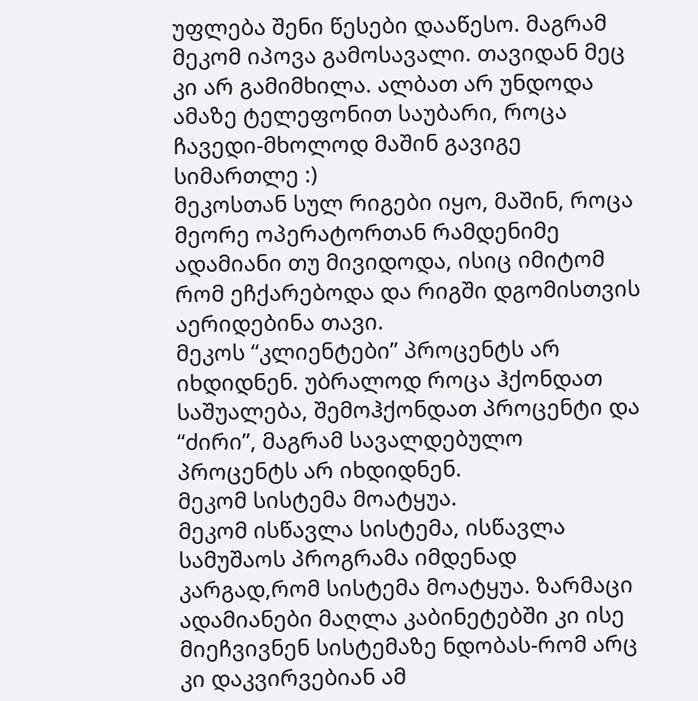უფლება შენი წესები დააწესო. მაგრამ მეკომ იპოვა გამოსავალი. თავიდან მეც კი არ გამიმხილა. ალბათ არ უნდოდა ამაზე ტელეფონით საუბარი, როცა ჩავედი-მხოლოდ მაშინ გავიგე სიმართლე :)
მეკოსთან სულ რიგები იყო, მაშინ, როცა მეორე ოპერატორთან რამდენიმე ადამიანი თუ მივიდოდა, ისიც იმიტომ რომ ეჩქარებოდა და რიგში დგომისთვის აერიდებინა თავი.
მეკოს “კლიენტები” პროცენტს არ იხდიდნენ. უბრალოდ როცა ჰქონდათ საშუალება, შემოჰქონდათ პროცენტი და “ძირი”, მაგრამ სავალდებულო პროცენტს არ იხდიდნენ.
მეკომ სისტემა მოატყუა.
მეკომ ისწავლა სისტემა, ისწავლა სამუშაოს პროგრამა იმდენად კარგად,რომ სისტემა მოატყუა. ზარმაცი ადამიანები მაღლა კაბინეტებში კი ისე მიეჩვივნენ სისტემაზე ნდობას-რომ არც კი დაკვირვებიან ამ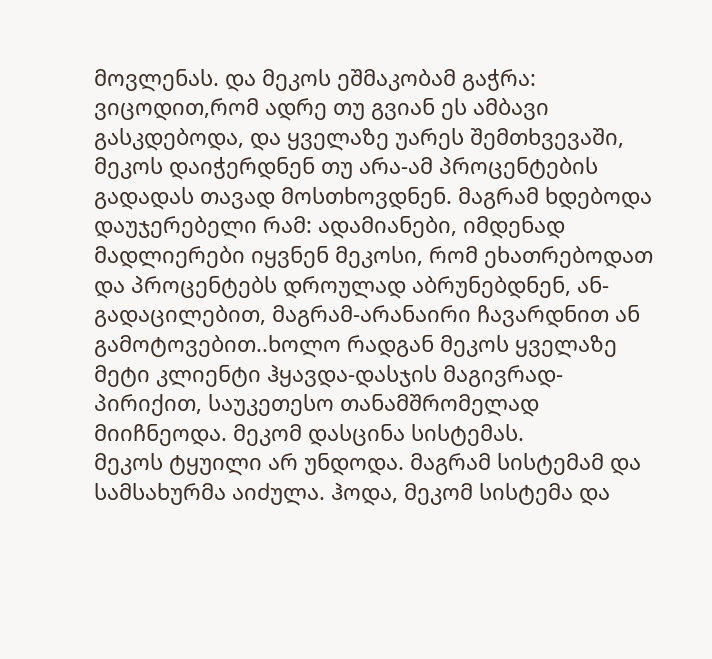მოვლენას. და მეკოს ეშმაკობამ გაჭრა: ვიცოდით,რომ ადრე თუ გვიან ეს ამბავი გასკდებოდა, და ყველაზე უარეს შემთხვევაში, მეკოს დაიჭერდნენ თუ არა-ამ პროცენტების გადადას თავად მოსთხოვდნენ. მაგრამ ხდებოდა დაუჯერებელი რამ: ადამიანები, იმდენად მადლიერები იყვნენ მეკოსი, რომ ეხათრებოდათ და პროცენტებს დროულად აბრუნებდნენ, ან-გადაცილებით, მაგრამ-არანაირი ჩავარდნით ან გამოტოვებით..ხოლო რადგან მეკოს ყველაზე მეტი კლიენტი ჰყავდა-დასჯის მაგივრად- პირიქით, საუკეთესო თანამშრომელად მიიჩნეოდა. მეკომ დასცინა სისტემას.
მეკოს ტყუილი არ უნდოდა. მაგრამ სისტემამ და სამსახურმა აიძულა. ჰოდა, მეკომ სისტემა და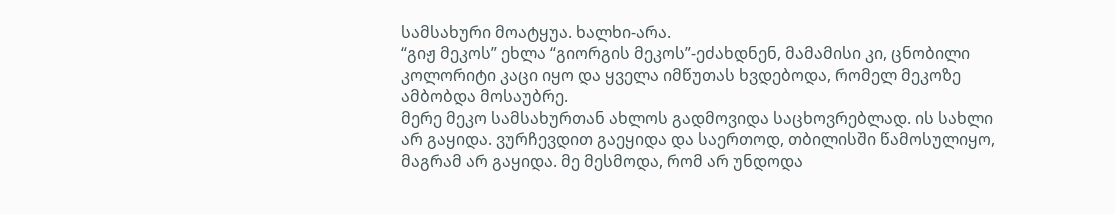სამსახური მოატყუა. ხალხი-არა.
“გიჟ მეკოს” ეხლა “გიორგის მეკოს”-ეძახდნენ, მამამისი კი, ცნობილი კოლორიტი კაცი იყო და ყველა იმწუთას ხვდებოდა, რომელ მეკოზე ამბობდა მოსაუბრე.
მერე მეკო სამსახურთან ახლოს გადმოვიდა საცხოვრებლად. ის სახლი არ გაყიდა. ვურჩევდით გაეყიდა და საერთოდ, თბილისში წამოსულიყო, მაგრამ არ გაყიდა. მე მესმოდა, რომ არ უნდოდა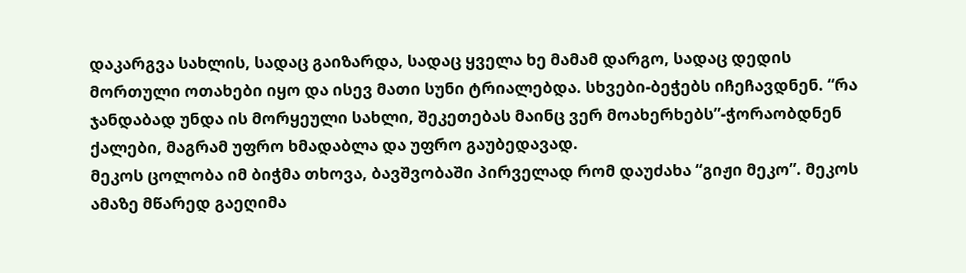დაკარგვა სახლის, სადაც გაიზარდა, სადაც ყველა ხე მამამ დარგო, სადაც დედის მორთული ოთახები იყო და ისევ მათი სუნი ტრიალებდა. სხვები-ბეჭებს იჩეჩავდნენ. “რა ჯანდაბად უნდა ის მორყეული სახლი, შეკეთებას მაინც ვერ მოახერხებს”-ჭორაობდნენ ქალები, მაგრამ უფრო ხმადაბლა და უფრო გაუბედავად.
მეკოს ცოლობა იმ ბიჭმა თხოვა, ბავშვობაში პირველად რომ დაუძახა “გიჟი მეკო”. მეკოს ამაზე მწარედ გაეღიმა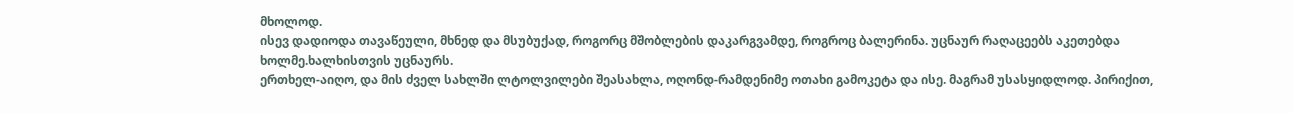მხოლოდ.
ისევ დადიოდა თავაწეული, მხნედ და მსუბუქად, როგორც მშობლების დაკარგვამდე, როგროც ბალერინა. უცნაურ რაღაცეებს აკეთებდა ხოლმე.ხალხისთვის უცნაურს.
ერთხელ-აიღო, და მის ძველ სახლში ლტოლვილები შეასახლა, ოღონდ-რამდენიმე ოთახი გამოკეტა და ისე. მაგრამ უსასყიდლოდ. პირიქით,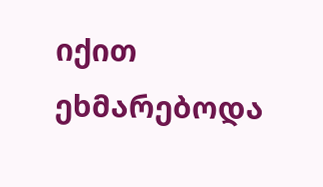იქით ეხმარებოდა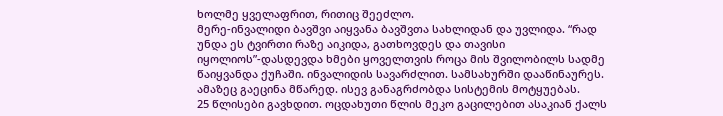ხოლმე ყველაფრით, რითიც შეეძლო.
მერე-ინვალიდი ბავშვი აიყვანა ბავშვთა სახლიდან და უვლიდა. “რად უნდა ეს ტვირთი რაზე აიკიდა, გათხოვდეს და თავისი იყოლიოს”-დასდევდა ხმები ყოველთვის როცა მის შვილობილს სადმე წაიყვანდა ქუჩაში. ინვალიდის სავარძლით. სამსახურში დააწინაურეს. ამაზეც გაეცინა მწარედ. ისევ განაგრძობდა სისტემის მოტყუებას.
25 წლისები გავხდით. ოცდახუთი წლის მეკო გაცილებით ასაკიან ქალს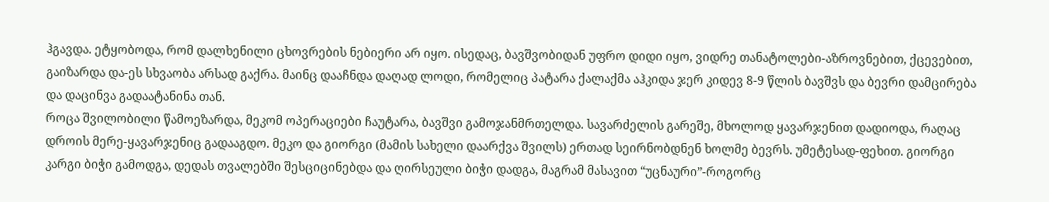ჰგავდა. ეტყობოდა, რომ დალხენილი ცხოვრების ნებიერი არ იყო. ისედაც, ბავშვობიდან უფრო დიდი იყო, ვიდრე თანატოლები-აზროვნებით, ქცევებით, გაიზარდა და-ეს სხვაობა არსად გაქრა. მაინც დააჩნდა დაღად ლოდი, რომელიც პატარა ქალაქმა აჰკიდა ჯერ კიდევ 8-9 წლის ბავშვს და ბევრი დამცირება და დაცინვა გადაატანინა თან.
როცა შვილობილი წამოეზარდა, მეკომ ოპერაციები ჩაუტარა, ბავშვი გამოჯანმრთელდა. სავარძელის გარეშე, მხოლოდ ყავარჯენით დადიოდა, რაღაც დროის მერე-ყავარჯენიც გადააგდო. მეკო და გიორგი (მამის სახელი დაარქვა შვილს) ერთად სეირნობდნენ ხოლმე ბევრს. უმეტესად-ფეხით. გიორგი კარგი ბიჭი გამოდგა, დედას თვალებში შესციცინებდა და ღირსეული ბიჭი დადგა, მაგრამ მასავით “უცნაური”-როგორც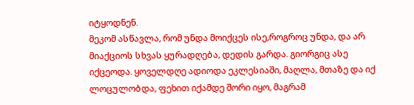იტყოდნენ.
მეკომ ასწავლა, რომ უნდა მოიქცეს ისე,როგროც უნდა, და არ მიაქციოს სხვას ყურადღება, დედის გარდა. გიორგიც ასე იქცეოდა. ყოველდღე ადიოდა ეკლესიაში, მაღლა, მთაზე და იქ ლოცულობდა, ფეხით იქამდე შორი იყო, მაგრამ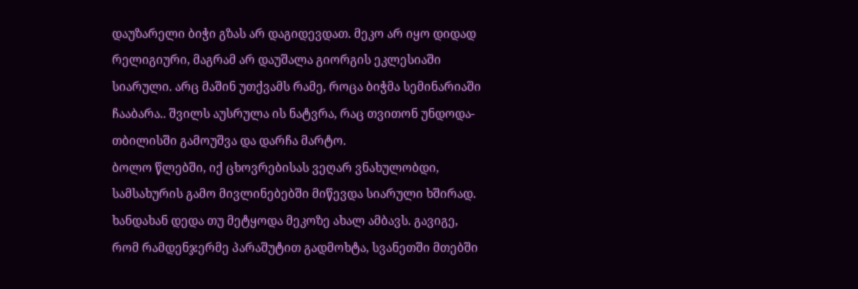დაუზარელი ბიჭი გზას არ დაგიდევდათ. მეკო არ იყო დიდად რელიგიური, მაგრამ არ დაუშალა გიორგის ეკლესიაში სიარული. არც მაშინ უთქვამს რამე, როცა ბიჭმა სემინარიაში ჩააბარა.. შვილს აუსრულა ის ნატვრა, რაც თვითონ უნდოდა-თბილისში გამოუშვა და დარჩა მარტო.
ბოლო წლებში, იქ ცხოვრებისას ვეღარ ვნახულობდი, სამსახურის გამო მივლინებებში მიწევდა სიარული ხშირად. ხანდახან დედა თუ მეტყოდა მეკოზე ახალ ამბავს. გავიგე, რომ რამდენჯერმე პარაშუტით გადმოხტა, სვანეთში მთებში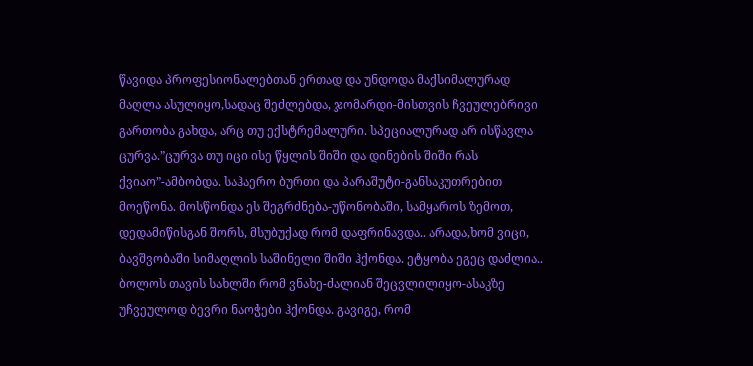წავიდა პროფესიონალებთან ერთად და უნდოდა მაქსიმალურად მაღლა ასულიყო,სადაც შეძლებდა, ჯომარდი-მისთვის ჩვეულებრივი გართობა გახდა, არც თუ ექსტრემალური. სპეციალურად არ ისწავლა ცურვა.”ცურვა თუ იცი ისე წყლის შიში და დინების შიში რას ქვიაო”-ამბობდა. საჰაერო ბურთი და პარაშუტი-განსაკუთრებით მოეწონა. მოსწონდა ეს შეგრძნება-უწონობაში, სამყაროს ზემოთ, დედამიწისგან შორს, მსუბუქად რომ დაფრინავდა.. არადა,ხომ ვიცი, ბავშვობაში სიმაღლის საშინელი შიში ჰქონდა. ეტყობა ეგეც დაძლია..
ბოლოს თავის სახლში რომ ვნახე-ძალიან შეცვლილიყო-ასაკზე უჩვეულოდ ბევრი ნაოჭები ჰქონდა. გავიგე, რომ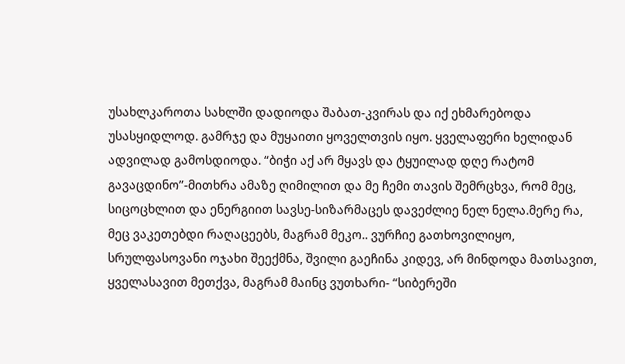უსახლკაროთა სახლში დადიოდა შაბათ-კვირას და იქ ეხმარებოდა უსასყიდლოდ. გამრჯე და მუყაითი ყოველთვის იყო. ყველაფერი ხელიდან ადვილად გამოსდიოდა. “ბიჭი აქ არ მყავს და ტყუილად დღე რატომ გავაცდინო”-მითხრა ამაზე ღიმილით და მე ჩემი თავის შემრცხვა, რომ მეც, სიცოცხლით და ენერგიით სავსე-სიზარმაცეს დავეძლიე ნელ ნელა.მერე რა, მეც ვაკეთებდი რაღაცეებს, მაგრამ მეკო.. ვურჩიე გათხოვილიყო, სრულფასოვანი ოჯახი შეექმნა, შვილი გაეჩინა კიდევ, არ მინდოდა მათსავით, ყველასავით მეთქვა, მაგრამ მაინც ვუთხარი- “სიბერეში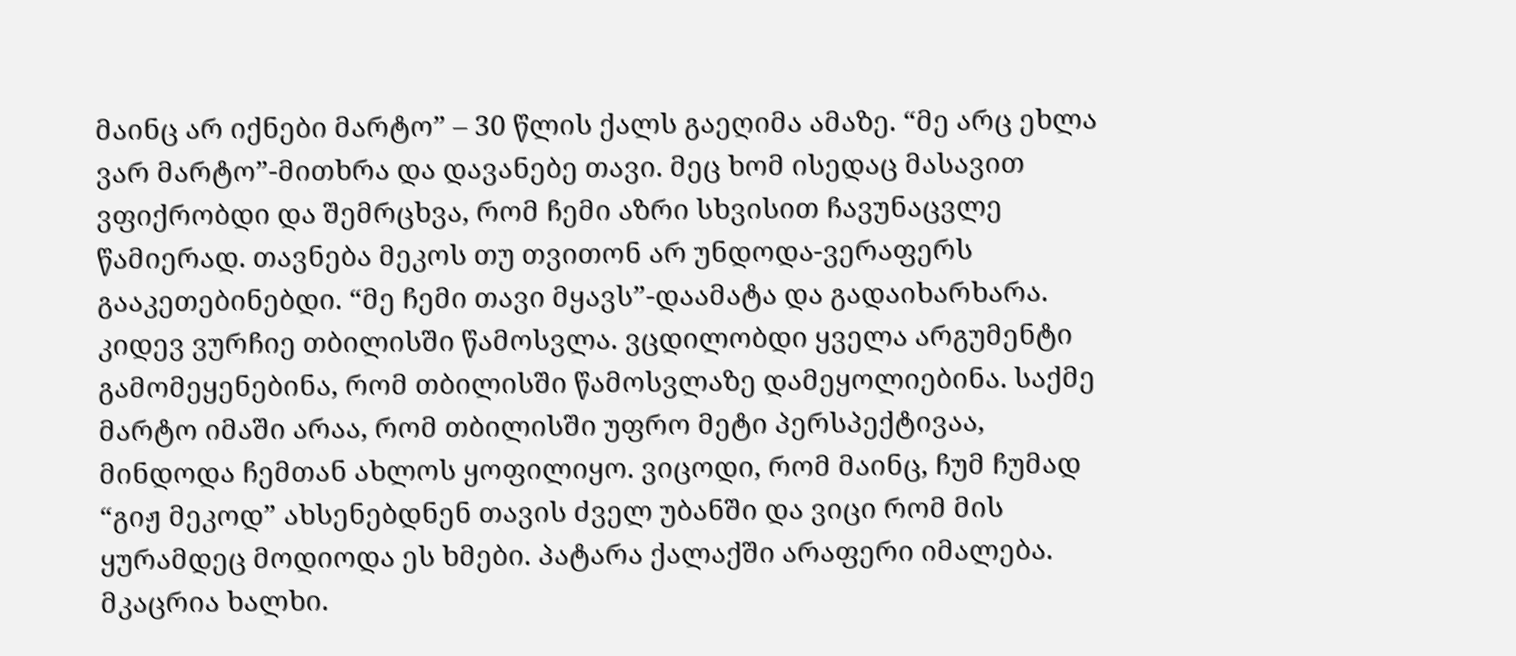მაინც არ იქნები მარტო” – 30 წლის ქალს გაეღიმა ამაზე. “მე არც ეხლა ვარ მარტო”-მითხრა და დავანებე თავი. მეც ხომ ისედაც მასავით ვფიქრობდი და შემრცხვა, რომ ჩემი აზრი სხვისით ჩავუნაცვლე წამიერად. თავნება მეკოს თუ თვითონ არ უნდოდა-ვერაფერს გააკეთებინებდი. “მე ჩემი თავი მყავს”-დაამატა და გადაიხარხარა. კიდევ ვურჩიე თბილისში წამოსვლა. ვცდილობდი ყველა არგუმენტი გამომეყენებინა, რომ თბილისში წამოსვლაზე დამეყოლიებინა. საქმე მარტო იმაში არაა, რომ თბილისში უფრო მეტი პერსპექტივაა, მინდოდა ჩემთან ახლოს ყოფილიყო. ვიცოდი, რომ მაინც, ჩუმ ჩუმად “გიჟ მეკოდ” ახსენებდნენ თავის ძველ უბანში და ვიცი რომ მის ყურამდეც მოდიოდა ეს ხმები. პატარა ქალაქში არაფერი იმალება. მკაცრია ხალხი.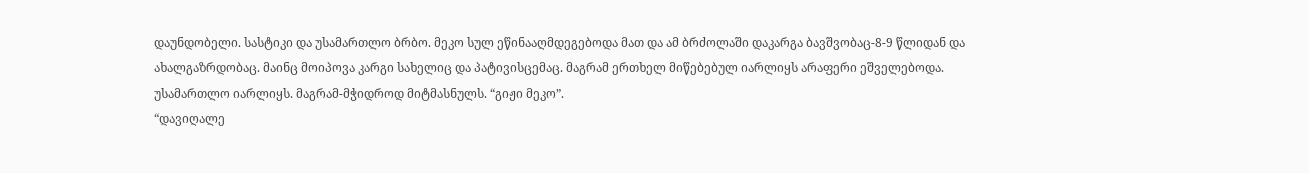დაუნდობელი. სასტიკი და უსამართლო ბრბო. მეკო სულ ეწინააღმდეგებოდა მათ და ამ ბრძოლაში დაკარგა ბავშვობაც-8-9 წლიდან და ახალგაზრდობაც. მაინც მოიპოვა კარგი სახელიც და პატივისცემაც. მაგრამ ერთხელ მიწებებულ იარლიყს არაფერი ეშველებოდა. უსამართლო იარლიყს. მაგრამ-მჭიდროდ მიტმასნულს. “გიჟი მეკო”.
“დავიღალე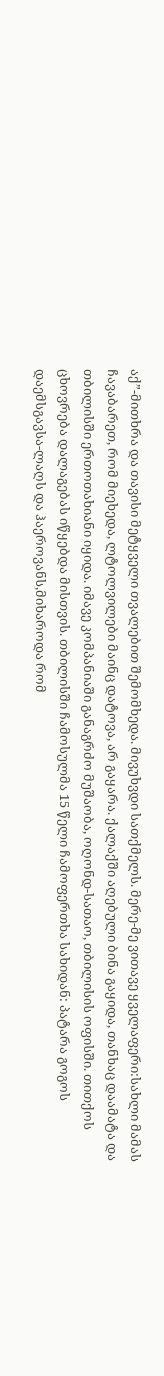აქ”-მითხრა და თავისი მეტყველი თვალებით შემომხედა. მივუხვდი სათქმელს. მერე-მე ვითავე ყველაფერი:სახლი მამას ჩავაბარეთ, რომ მიეხედა, ლტოლვილები მაინც დატოვა, არ გაყარა. ქალაქში აღებული ბინა გაყიდა, თანხაც დაამატა და თბილისში ერთოთახიანი იყიდა. იმავე კომპანიაში განაგრძო მუშაობა, ოღონდ-სათაო, თბილისის ოფისში. თითქოს ცხოვრება დალაგებას იწყებდა მისთვის. თბილისში ჩამოსულმა 15 წელი ჩამოფერთხა სახიდან: პატარა გოგოს დაემსგავსა-ლაღს და ჰაეროვანს,მიხაროდა რომ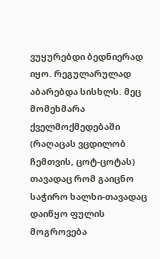ვუყურებდი ბედნიერად იყო. რეგულარულად აბარებდა სისხლს. მეც მომეხმარა ქველმოქმედებაში (რაღაცას ვცდილობ ჩემთვის, ცოტ-ცოტას) თავადაც რომ გაიცნო საჭირო ხალხი-თავადაც დაიწყო ფულის მოგროვება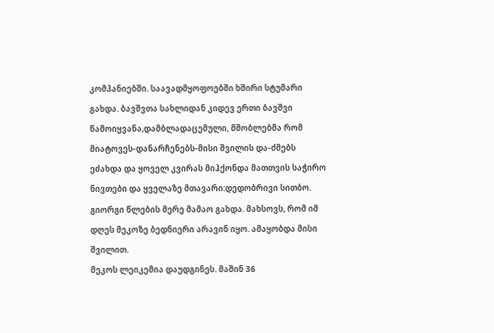კომპანიებში. საავადმყოფოებში ხშირი სტუმარი გახდა. ბავშვთა სახლიდან კიდევ ერთი ბავშვი წამოიყვანა,დამბლადაცემული, მშობლებმა რომ მიატოვეს-დანარჩენებს-მისი შვილის და-ძმებს ეძახდა და ყოველ კვირას მიჰქონდა მათთვის საჭირო ნივთები და ყველაზე მთავარი:დედობრივი სითბო. გიორგი წლების მერე მამაო გახდა. მახსოვს, რომ იმ დღეს მეკოზე ბედნიერი არავინ იყო. ამაყობდა მისი შვილით.
მეკოს ლეიკემია დაუდგინეს. მაშინ 36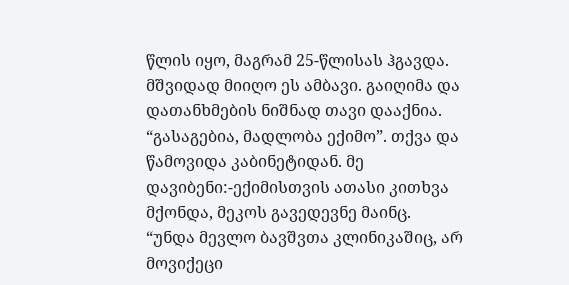წლის იყო, მაგრამ 25-წლისას ჰგავდა. მშვიდად მიიღო ეს ამბავი. გაიღიმა და დათანხმების ნიშნად თავი დააქნია. “გასაგებია, მადლობა ექიმო”. თქვა და წამოვიდა კაბინეტიდან. მე
დავიბენი:-ექიმისთვის ათასი კითხვა მქონდა, მეკოს გავედევნე მაინც.
“უნდა მევლო ბავშვთა კლინიკაშიც, არ მოვიქეცი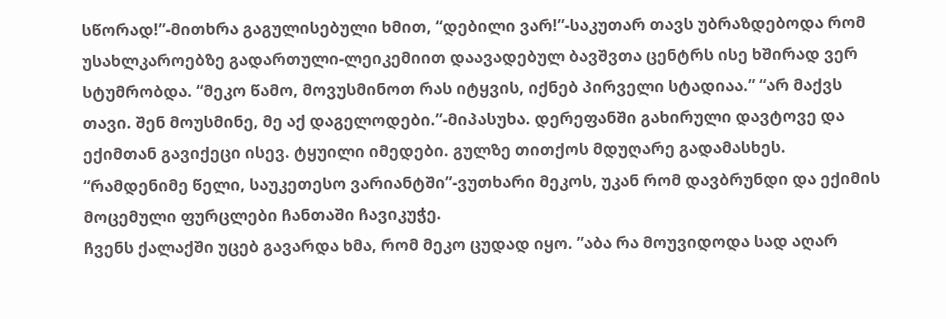სწორად!”-მითხრა გაგულისებული ხმით, “დებილი ვარ!”-საკუთარ თავს უბრაზდებოდა რომ უსახლკაროებზე გადართული-ლეიკემიით დაავადებულ ბავშვთა ცენტრს ისე ხშირად ვერ სტუმრობდა. “მეკო წამო, მოვუსმინოთ რას იტყვის, იქნებ პირველი სტადიაა.” “არ მაქვს თავი. შენ მოუსმინე, მე აქ დაგელოდები.”-მიპასუხა. დერეფანში გახირული დავტოვე და ექიმთან გავიქეცი ისევ. ტყუილი იმედები. გულზე თითქოს მდუღარე გადამასხეს. “რამდენიმე წელი, საუკეთესო ვარიანტში”-ვუთხარი მეკოს, უკან რომ დავბრუნდი და ექიმის მოცემული ფურცლები ჩანთაში ჩავიკუჭე.
ჩვენს ქალაქში უცებ გავარდა ხმა, რომ მეკო ცუდად იყო. ”აბა რა მოუვიდოდა სად აღარ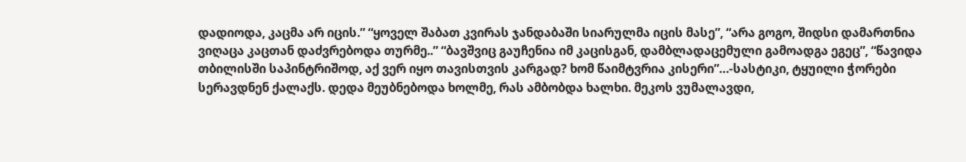დადიოდა, კაცმა არ იცის.” “ყოველ შაბათ კვირას ჯანდაბაში სიარულმა იცის მასე”, “არა გოგო, შიდსი დამართნია ვიღაცა კაცთან დაძვრებოდა თურმე..” “ბავშვიც გაუჩენია იმ კაცისგან, დამბლადაცემული გამოადგა ეგეც”, “წავიდა თბილისში საპინტრიშოდ, აქ ვერ იყო თავისთვის კარგად? ხომ წაიმტვრია კისერი”…-სასტიკი, ტყუილი ჭორები სერავდნენ ქალაქს. დედა მეუბნებოდა ხოლმე, რას ამბობდა ხალხი. მეკოს ვუმალავდი,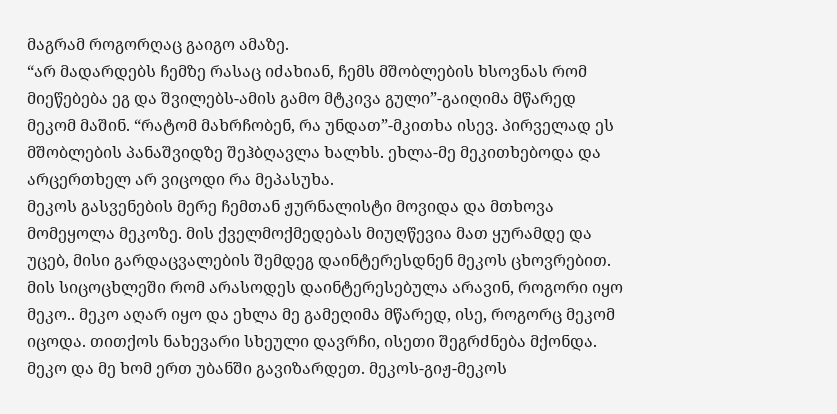მაგრამ როგორღაც გაიგო ამაზე.
“არ მადარდებს ჩემზე რასაც იძახიან, ჩემს მშობლების ხსოვნას რომ მიეწებება ეგ და შვილებს-ამის გამო მტკივა გული”-გაიღიმა მწარედ მეკომ მაშინ. “რატომ მახრჩობენ, რა უნდათ”-მკითხა ისევ. პირველად ეს მშობლების პანაშვიდზე შეჰბღავლა ხალხს. ეხლა-მე მეკითხებოდა და არცერთხელ არ ვიცოდი რა მეპასუხა.
მეკოს გასვენების მერე ჩემთან ჟურნალისტი მოვიდა და მთხოვა მომეყოლა მეკოზე. მის ქველმოქმედებას მიუღწევია მათ ყურამდე და უცებ, მისი გარდაცვალების შემდეგ დაინტერესდნენ მეკოს ცხოვრებით. მის სიცოცხლეში რომ არასოდეს დაინტერესებულა არავინ, როგორი იყო მეკო.. მეკო აღარ იყო და ეხლა მე გამეღიმა მწარედ, ისე, როგორც მეკომ იცოდა. თითქოს ნახევარი სხეული დავრჩი, ისეთი შეგრძნება მქონდა.
მეკო და მე ხომ ერთ უბანში გავიზარდეთ. მეკოს-გიჟ-მეკოს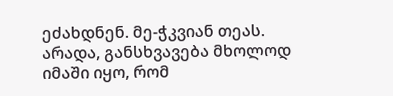ეძახდნენ. მე-ჭკვიან თეას. არადა, განსხვავება მხოლოდ იმაში იყო, რომ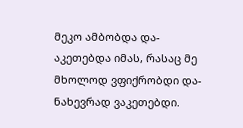მეკო ამბობდა და-აკეთებდა იმას, რასაც მე მხოლოდ ვფიქრობდი და-ნახევრად ვაკეთებდი.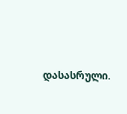დასასრული.